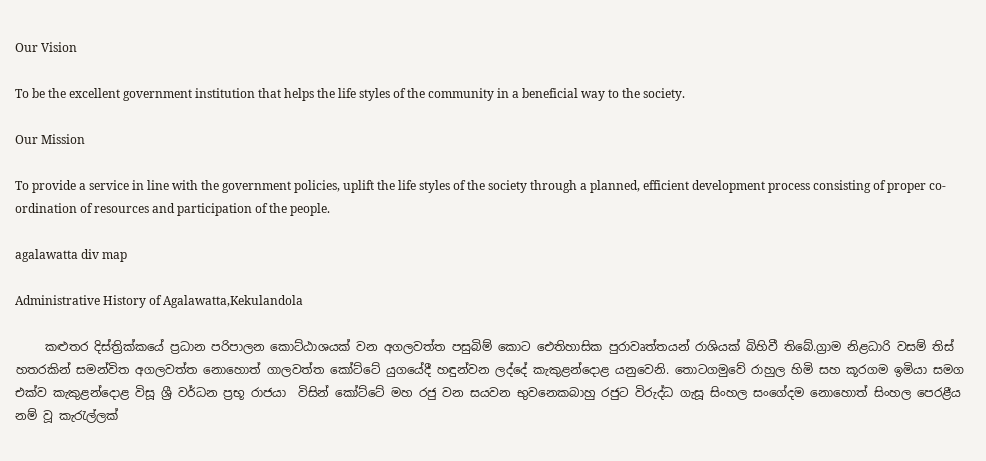Our Vision

To be the excellent government institution that helps the life styles of the community in a beneficial way to the society.

Our Mission

To provide a service in line with the government policies, uplift the life styles of the society through a planned, efficient development process consisting of proper co-ordination of resources and participation of the people.

agalawatta div map

Administrative History of Agalawatta,Kekulandola

     කළුතර දිස්ත්‍රික්කයේ ප්‍රධාන පරිපාලන කොට්ඨාශයක් වන අගලවත්ත පසුබිම් කොට ඓතිහාසික පුරාවෘත්තයන් රාශියක් බිහිවී තිබේ.ග්‍රාම නිළධාරි වසම් තිස් හතරකින් සමන්විත අගලවත්ත නොහොත් ගාලවත්ත කෝට්ටේ යුගයේදී හඳුන්වන ලද්දේ කැකුළන්දොළ යනුවෙනි. තොටගමුවේ රාහුල හිමි සහ කූරගම ඉමියා සමග එක්ව කැකුළන්දොළ විසූ ශ්‍රී වර්ධන ප්‍රභූ රාජයා  විසින් කෝට්ටේ මහ රජු වන සයවන භුවනෙකබාහු රජුට විරුද්ධ ගැසූ සිංහල සංගේදම නොහොත් සිංහල පෙරළීය නම් වූ කැරැල්ලක්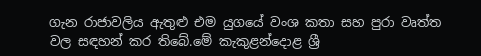ගැන රාජාවලිය ඇතුළු එම යුගයේ වංශ කතා සහ පුරා වෘත්ත වල සඳහන් කර තිබේ.මේ කැකුළන්දොළ ශ්‍රී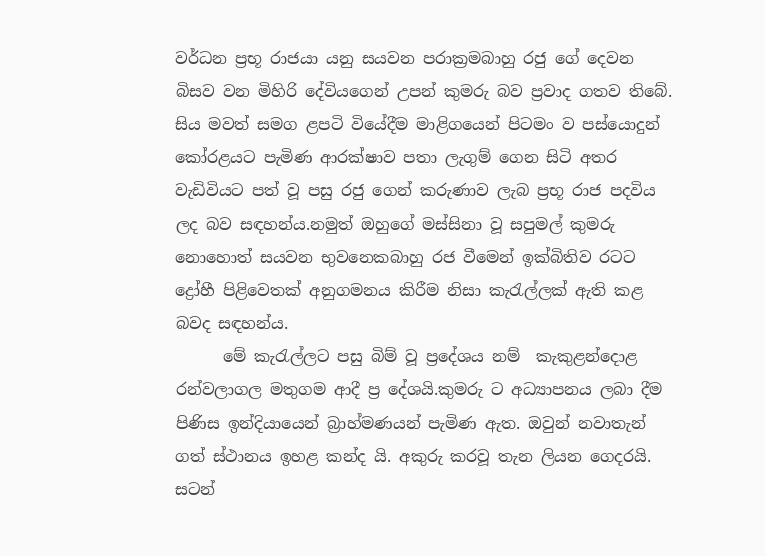වර්ධන ප්‍රභූ රාජයා යනු සයවන පරාක්‍රමබාහු රජු ගේ දෙවන බිසව වන මිහිරි දේවියගෙන් උපන් කුමරු බව ප්‍රවාද ගතව තිබේ. සිය මවත් සමග ළපටි වියේදීම මාළිගයෙන් පිටමං ව පස්යොදුන් කෝරළයට පැමිණ ආරක්ෂාව පතා ලැගුම් ගෙන සිටි අතර වැඩිවියට පත් වූ පසු රජු ගෙන් කරුණාව ලැබ ප්‍රභූ රාජ පදවිය ලද බව සඳහන්ය.නමුත් ඔහුගේ මස්සිනා වූ සපුමල් කුමරු නොහොත් සයවන භුවනෙකබාහු රජ වීමෙන් ඉක්බිතිව රටට ද්‍රෝහී පිළිවෙතක් අනුගමනය කිරීම නිසා කැරැල්ලක් ඇති කළ බවද සඳහන්ය.
      මේ කැරැල්ලට පසු බිම් වූ ප්‍රදේශය නම්  කැකුළන්දොළ රන්වලාගල මතුගම ආදී ප්‍ර දේශයි.කුමරු ට අධ්‍යාපනය ලබා දීම පිණිස ඉන්දියායෙන් බ්‍රාහ්මණයන් පැමිණ ඇත. ඔවුන් නවාතැන් ගත් ස්ථානය ඉහළ කන්ද යි. අකුරු කරවූ තැන ලියන ගෙදරයි. සටන්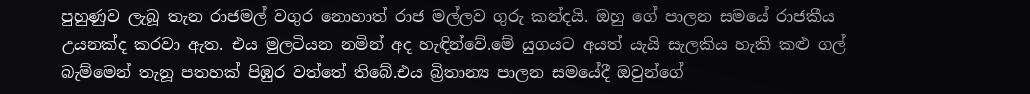පුහුණුව ලැබූ තැන රාජමල් වගුර නොහාත් රාජ මල්ලව ගුරු කන්දයි. ඔහු ගේ පාලන සමයේ රාජකීය උයනක්ද කරවා ඇත. එය මුලටියන නමින් අද හැඳින්වේ.මේ යුගයට අයත් යැයි සැලකිය හැකි කළු ගල් බැම්මෙන් තැනූ පතහක් පිඹුර වත්තේ තිබේ.එය බ්‍රිතාන්‍ය පාලන සමයේදී ඔවුන්ගේ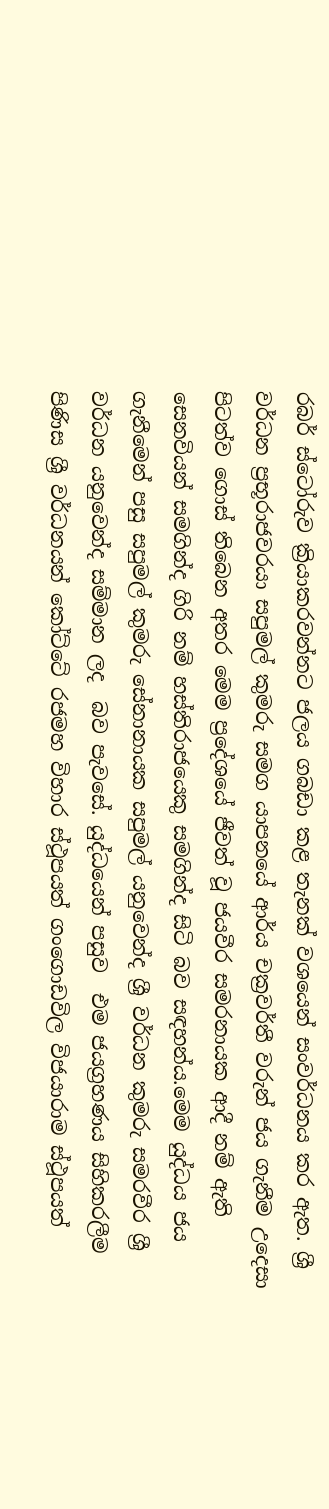රබර් ස්ටෝරුව ක්‍රියාකරවන්නට ජලය ගබඩා කළ තැනක් වශයෙන් සංවර්ධනය කර ඇත. ශ්‍රී වර්ධන ප්‍රභූරාජවරයා සපුමල් කුමරු සමග යාපනයේ ආර්ය චක්‍රවර්තී වරුන් ජය ගැනීම උදෙසා පිටත්ව ගොස් තිබෙන අතර මෙම ප්‍රදේශයේ ජීවත් වූ ජයවීර සමරනායක ආදී නම් ඇති සෙනවියන් සමගින්ද ගිරි නම් හස්තිරාජයෙකු සමගින්ද සිටි බව සඳහන්ය.මෙම යුද්ධය ජය ගැනීමෙන් පසු සපුමල් කුමරු සේනානායක සපුමල් යනුවෙන්ද ශ්‍රී වර්ධන කුමරු සමරවීර ශ්‍රී වර්ධන යනුවෙන්ද සම්මාන ලද  බව පැවසේ. යුද්ධයෙන් පසුව  එම ජයග්‍රහණය සිහිකරලීම පිණිස ශ්‍රී වර්ධනයන් කෝට්ටේ රජමහ විහාර ස්ථූපයත් ගංගොඩවිල විජයාරාම ස්ථූපයත්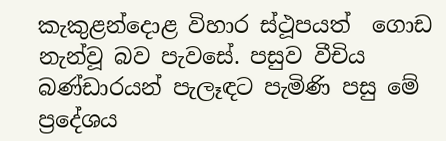කැකුළන්දොළ විහාර ස්ථූපයත්  ගොඩ නැන්වූ බව පැවසේ. පසුව වීචිය බණ්ඩාරයන් පැලෑඳට පැමිණි පසු මේ ප්‍රදේශය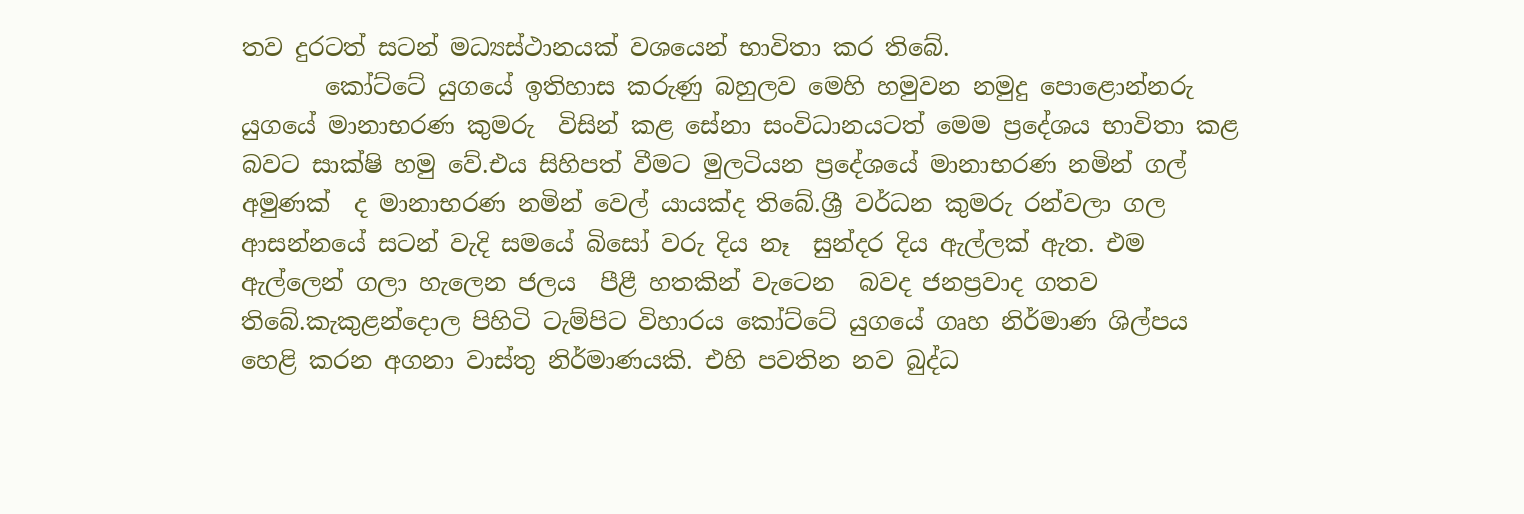තව දුරටත් සටන් මධ්‍යස්ථානයක් වශයෙන් භාවිතා කර තිබේ.
       කෝට්ටේ යුගයේ ඉතිහාස කරුණු බහුලව මෙහි හමුවන නමුදු පොළොන්නරු යුගයේ මානාභරණ කුමරු  විසින් කළ සේනා සංවිධානයටත් මෙම ප්‍රදේශය භාවිතා කළ බවට සාක්ෂි හමු වේ.එය සිහිපත් වීමට මුලටියන ප්‍රදේශයේ මානාභරණ නමින් ගල් අමුණක්  ද මානාභරණ නමින් වෙල් යායක්ද තිබේ.ශ්‍රී වර්ධන කුමරු රන්වලා ගල ආසන්නයේ සටන් වැදි සමයේ බිසෝ වරු දිය නෑ  සුන්දර දිය ඇල්ලක් ඇත. එම ඇල්ලෙන් ගලා හැලෙන ජලය  පීළී හතකින් වැටෙන  බවද ජනප්‍රවාද ගතව තිබේ.කැකුළන්දොල පිහිටි ටැම්පිට විහාරය කෝට්ටේ යුගයේ ගෘහ නිර්මාණ ශිල්පය හෙළි කරන අගනා වාස්තු නිර්මාණයකි. එහි පවතින නව බුද්ධ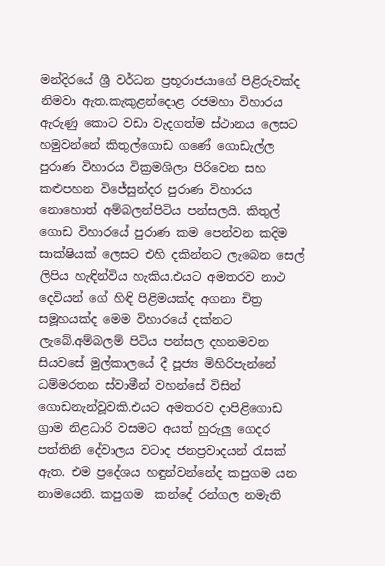මන්දිරයේ ශ්‍රී වර්ධන ප්‍රභූරාජයාගේ පිළිරුවක්ද නිමවා ඇත.කැකුළන්දොළ රජමහා විහාරය ඇරුණු කොට වඩා වැදගත්ම ස්ථානය ලෙසට හමුවන්නේ කිතුල්ගොඩ ගණේ ගොඩැල්ල පුරාණ විහාරය වික්‍රමශිලා පිරිවෙන සහ කළුපහන විජේසුන්දර පුරාණ විහාරය නොහොත් අම්බලන්පිටිය පන්සලයි. කිතුල් ගොඩ විහාරයේ පුරාණ කම පෙන්වන කදිම සාක්ෂියක් ලෙසට එහි දකින්නට ලැබෙන සෙල් ලිපිය හැඳින්විය හැකිය.එයට අමතරව නාථ දෙවියන් ගේ හිඳි පිළිමයක්ද අගනා චිත්‍ර සමූහයක්ද මෙම විහාරයේ දක්නට ලැබේ.අම්බලම් පිටිය පන්සල දහනමවන සියවසේ මුල්කාලයේ දී පූජ්‍ය මිහිරිපැන්නේ ධම්මරතන ස්වාමීන් වහන්සේ විසින් ගොඩනැන්වූවකි.එයට අමතරව දාපිළිගොඩ ග්‍රාම නිළධාරි වසමට අයත් හුරුලු ගෙදර පත්තිනි දේවාලය වටාද ජනප්‍රවාදයන් රැසක් ඇත. එම ප්‍රදේශය හඳුන්වන්නේද කපුගම යන නාමයෙනි. කපුගම  කන්දේ රන්ගල නමැති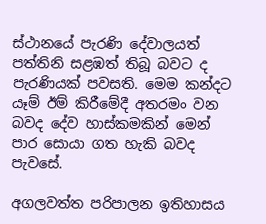ස්ථානයේ පැරණි දේවාලයත් පත්තිනි සළඹත් තිබූ බවට ද පැරණියක් පවසති. මෙම කන්දට යෑම් ඊම් කිරීමේදී අතරමං වන බවද දේව හාස්කමකින් මෙන් පාර සොයා ගත හැකි බවද පැවසේ.

අගලවත්ත පරිපාලන ඉතිහාසය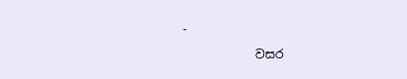-

            වසර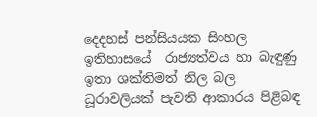දෙදහස් පන්සියයක සිංහල ඉතිහාසයේ  රාජ්‍යත්වය හා බැඳුණු ඉතා ශක්තිමත් නිල බල ධූරාවලියක් පැවති ආකාරය පිළිබඳ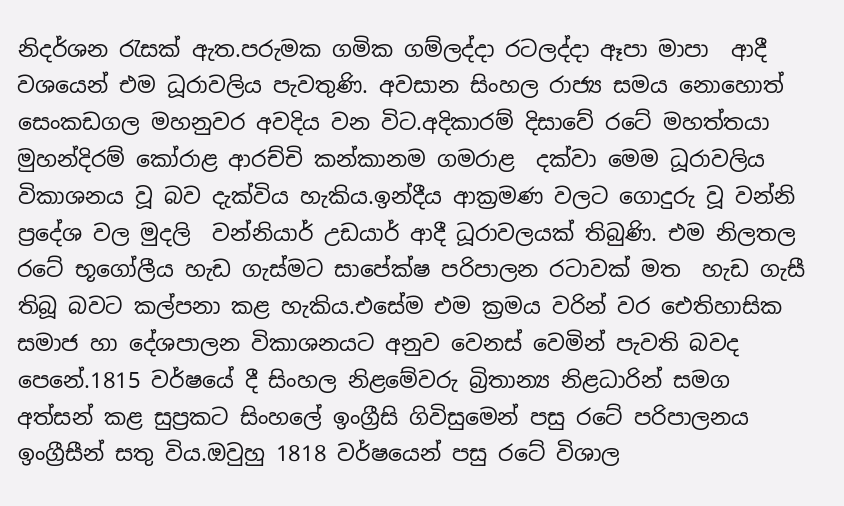නිදර්ශන රැසක් ඇත.පරුමක ගමික ගම්ලද්දා රටලද්දා ඈපා මාපා  ආදී වශයෙන් එම ධූරාවලිය පැවතුණි. අවසාන සිංහල රාජ්‍ය සමය නොහොත් සෙංකඩගල මහනුවර අවදිය වන විට.අදිකාරම් දිසාවේ රටේ මහත්තයා මුහන්දිරම් කෝරාළ ආරච්චි කන්කානම ගමරාළ  දක්වා මෙම ධූරාවලිය විකාශනය වූ බව දැක්විය හැකිය.ඉන්දීය ආක්‍රමණ වලට ගොදුරු වූ වන්නි ප්‍රදේශ වල මුදලි  වන්නියාර් උඩයාර් ආදී ධූරාවලයක් තිබුණි. එම නිලතල   රටේ භූගෝලීය හැඩ ගැස්මට සාපේක්ෂ පරිපාලන රටාවක් මත  හැඩ ගැසී තිබූ බවට කල්පනා කළ හැකිය.එසේම එම ක්‍රමය වරින් වර ඓතිහාසික සමාජ හා දේශපාලන විකාශනයට අනුව වෙනස් වෙමින් පැවති බවද පෙනේ.1815 වර්ෂයේ දී සිංහල නිළමේවරු බ්‍රිතාන්‍ය නිළධාරින් සමග අත්සන් කළ සුප්‍රකට සිංහලේ ඉංග්‍රීසි ගිවිසුමෙන් පසු රටේ පරිපාලනය ඉංග්‍රීසීන් සතු විය.ඔවුහු 1818 වර්ෂයෙන් පසු රටේ විශාල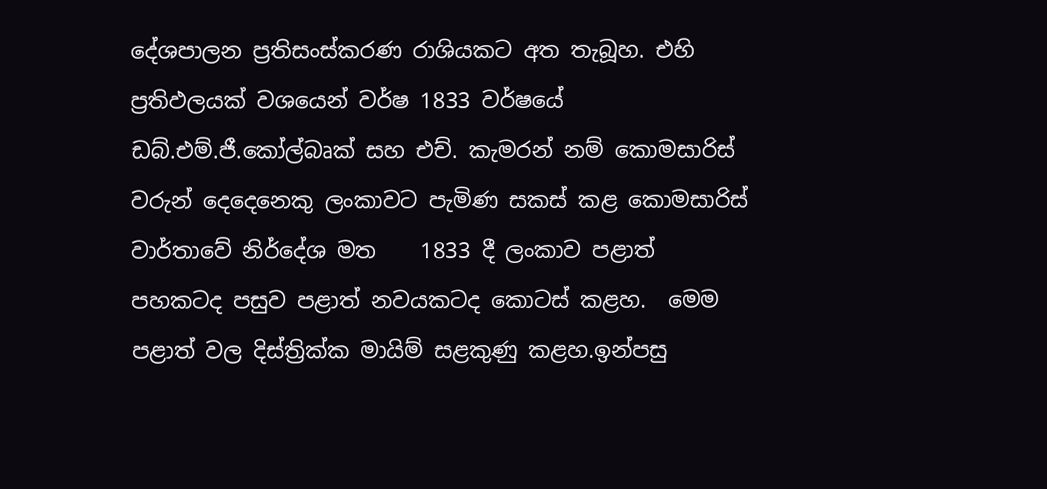දේශපාලන ප්‍රතිසංස්කරණ රාශියකට අත තැබූහ. එහි ප්‍රතිඵලයක් වශයෙන් වර්ෂ 1833 වර්ෂයේ ඩබ්.එම්.ජී.කෝල්බෘක් සහ එච්. කැමරන් නම් කොමසාරිස් වරුන් දෙදෙනෙකු ලංකාවට පැමිණ සකස් කළ කොමසාරිස් වාර්තාවේ නිර්දේශ මත    1833 දී ලංකාව පළාත් පහකටද පසුව පළාත් නවයකටද කොටස් කළහ.  මෙම පළාත් වල දිස්ත්‍රික්ක මායිම් සළකුණු කළහ.ඉන්පසු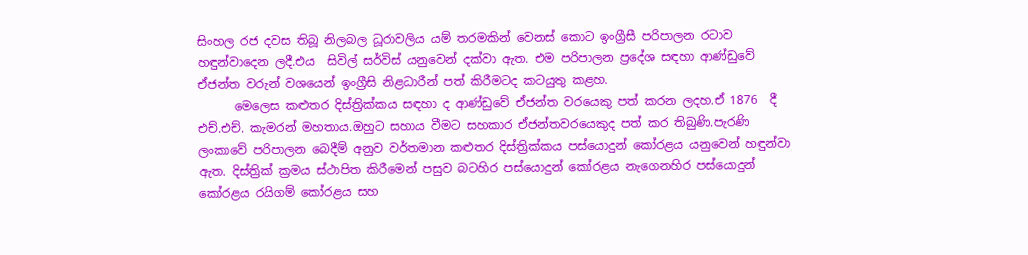සිංහල රජ දවස තිබූ නිලබල ධූරාවලිය යම් තරමකින් වෙනස් කොට ඉංග්‍රීසී පරිපාලන රටාව හඳුන්වාදෙන ලදී.එය  සිවිල් සර්විස් යනුවෙන් දක්වා ඇත. එම පරිපාලන ප්‍රදේශ සඳහා ආණ්ඩුවේ ඒජන්ත වරුන් වශයෙන් ඉංග්‍රීසි නිළධාරීන් පත් කිරීමටද කටයුතු කළහ.
      මෙලෙස කළුතර දිස්ත්‍රික්කය සඳහා ද ආණ්ඩුවේ ඒජන්ත වරයෙකු පත් කරන ලදහ.ඒ 1876  දී එච්.එච්. කැමරන් මහතාය.ඔහුට සහාය වීමට සහකාර ඒජන්තවරයෙකුද පත් කර තිබුණි.පැරණි ලංකාවේ පරිපාලන බෙදීම් අනුව වර්තමාන කළුතර දිස්ත්‍රික්කය පස්යොදුන් කෝරළය යනුවෙන් හඳුන්වා ඇත. දිස්ත්‍රික් ක්‍රමය ස්ථාපිත කිරීමෙන් පසුව බටහිර පස්යොදුන් කෝරළය නැගෙනහිර පස්යොදුන් කෝරළය රයිගම් කෝරළය සහ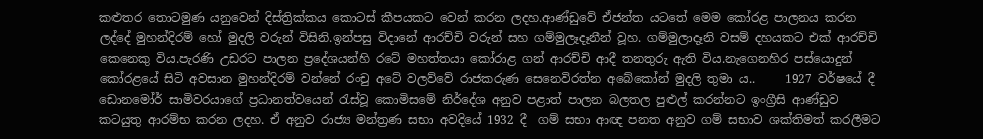කළුතර තොටමුණ යනුවෙන් දිස්ත්‍රික්කය කොටස් කීපයකට වෙන් කරන ලදහ.ආණ්ඩුවේ ඒජන්ත යටතේ මෙම කෝරළ පාලනය කරන ලද්දේ මුහන්දිරම් හෝ මුදලි වරුන් විසිනි.ඉන්පසු විදානේ ආරච්චි වරුන් සහ ගම්මුලෑදෑනීන් වූහ. ගම්මුලාදෑනි වසම් දහයකට එක් ආරච්චි කෙනෙකු විය.පැරණි උඩරට පාලන ප්‍රදේශයන්හි රටේ මහත්තයා කෝරාළ ගන් ආරච්චි ආදී තනතුරු ඇති විය.නැගෙනහිර පස්යොදුන් කෝරළයේ සිටි අවසාන මුහන්දිරම් වන්නේ රංචු අටේ වලව්වේ රාජකරුණ සෙනෙවිරත්න අබේකෝන් මුදලි තුමා ය..     1927 වර්ෂයේ දී ඩොනමෝර් සාමිවරයාගේ ප්‍රධානත්වයෙන් රැස්වූ කොමිසමේ නිර්දේශ අනුව පළාත් පාලන බලතල පුළුල් කරන්නට ඉංග්‍රීසි ආණ්ඩුව කටයුතු ආරම්භ කරන ලදහ. ඒ අනුව රාජ්‍ය මන්ත්‍රණ සභා අවදියේ 1932 දී  ගම් සභා ආඥ පනත අනුව ගම් සභාව ශක්තිමත් කරලීමට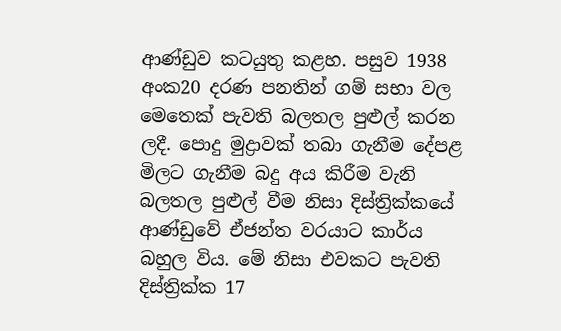ආණ්ඩුව කටයුතු කළහ. පසුව 1938 අංක20 දරණ පනතින් ගම් සභා වල මෙතෙක් පැවති බලතල පුළුල් කරන ලදී. පොදු මුද්‍රාවක් තබා ගැනීම දේපළ මිලට ගැනීම බදු අය කිරීම වැනි බලතල පුළුල් වීම නිසා දිස්ත්‍රික්කයේ ආණ්ඩුවේ ඒජන්ත වරයාට කාර්ය බහුල විය. මේ නිසා එවකට පැවති දිස්ත්‍රික්ක 17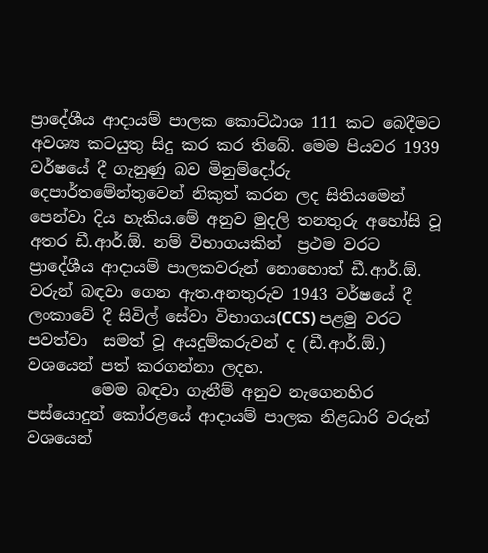ප්‍රාදේශීය ආදායම් පාලක කොට්ඨාශ 111 කට බෙදීමට අවශ්‍ය කටයුතු සිදු කර කර තිබේ. මෙම පියවර 1939 වර්ෂයේ දී ගැනුණු බව මිනුම්දෝරු දෙපාර්තමේන්තුවෙන් නිකුත් කරන ලද සිතියමෙන් පෙන්වා දිය හැකිය.මේ අනුව මුදලි තනතුරු අහෝසි වූ අතර ඩී.ආර්.ඕ. නම් විභාගයකින්  ප්‍රථම වරට ප්‍රාදේශීය ආදායම් පාලකවරුන් නොහොත් ඩී.ආර්.ඕ. වරුන් බඳවා ගෙන ඇත.අනතුරුව 1943 වර්ෂයේ දී ලංකාවේ දී සිවිල් සේවා විභාගය(CCS) පළමු වරට පවත්වා  සමත් වූ අයදුම්කරුවන් ද (ඩී.ආර්.ඕ.) වශයෙන් පත් කරගන්නා ලදහ.
        මෙම බඳවා ගැනීම් අනුව නැගෙනහිර පස්යොදුන් කෝරළයේ ආදායම් පාලක නිළධාරි වරුන් වශයෙන්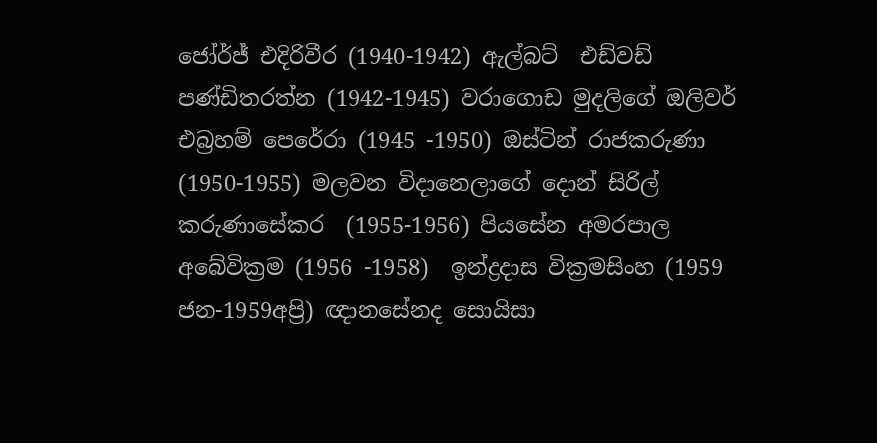ජෝර්ජ් එදිරිවීර (1940-1942) ඇල්බට්  එඩ්වඩ් පණ්ඩිතරත්න (1942-1945) වරාගොඩ මුදලිගේ ඔලිවර් එබ්‍රහම් පෙරේරා (1945 -1950) ඔස්ටින් රාජකරුණා (1950-1955) මලවන විදානෙලාගේ දොන් සිරිල් කරුණාසේකර  (1955-1956) පියසේන අමරපාල අබේවික්‍රම (1956 -1958)  ඉන්ද්‍රදාස වික්‍රමසිංහ (1959 ජන-1959අප්‍රි) ඥානසේනද සොයිසා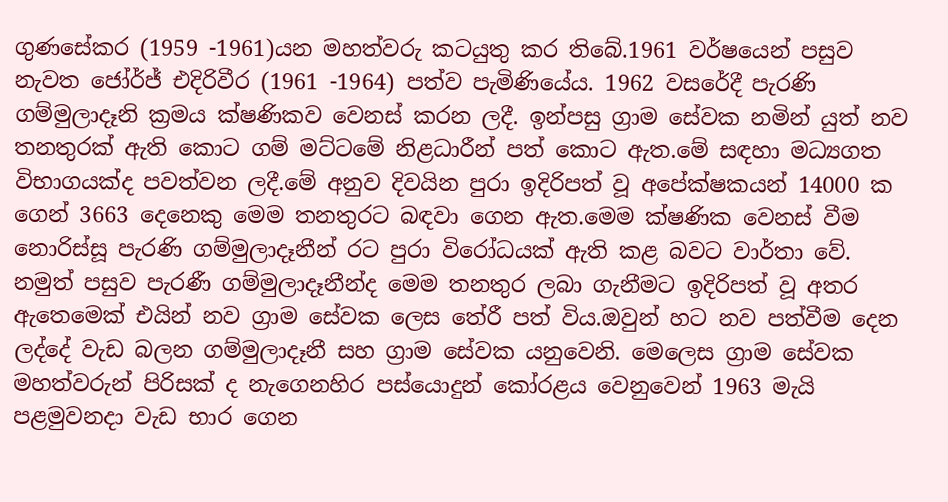ගුණසේකර (1959 -1961)යන මහත්වරු කටයුතු කර තිබේ.1961 වර්ෂයෙන් පසුව නැවත ජෝර්ජ් එදිරිවීර (1961 -1964) පත්ව පැමිණියේය. 1962 වසරේදී පැරණි ගම්මුලාදෑනි ක්‍රමය ක්ෂණිකව වෙනස් කරන ලදී. ඉන්පසු ග්‍රාම සේවක නමින් යුත් නව තනතුරක් ඇති කොට ගම් මට්ටමේ නිළධාරීන් පත් කොට ඇත.මේ සඳහා මධ්‍යගත විභාගයක්ද පවත්වන ලදී.මේ අනුව දිවයින පුරා ඉදිරිපත් වූ අපේක්ෂකයන් 14000 ක ගෙන් 3663 දෙනෙකු මෙම තනතුරට බඳවා ගෙන ඇත.මෙම ක්ෂණික වෙනස් වීම නොරිස්සූ පැරණි ගම්මුලාදෑනීන් රට පුරා විරෝධයක් ඇති කළ බවට වාර්තා වේ. නමුත් පසුව පැරණී ගම්මුලාදෑනීන්ද මෙම තනතුර ලබා ගැනීමට ඉදිරිපත් වූ අතර ඇතෙමෙක් එයින් නව ග්‍රාම සේවක ලෙස තේරී පත් විය.ඔවුන් හට නව පත්වීම දෙන ලද්දේ වැඩ බලන ගම්මුලාදෑනී සහ ග්‍රාම සේවක යනුවෙනි. මෙලෙස ග්‍රාම සේවක  මහත්වරුන් පිරිසක් ද නැගෙනහිර පස්යොදුන් කෝරළය වෙනුවෙන් 1963 මැයි පළමුවනදා වැඩ භාර ගෙන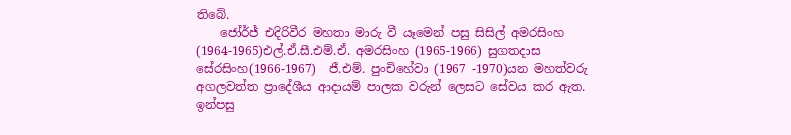තිබේ.
    ජෝර්ජ් එදිරිවීර මහතා මාරු වී යෑමෙන් පසු සිසිල් අමරසිංහ (1964-1965)එල්.ඒ.සී.එම්.ඒ. අමරසිංහ (1965-1966) සුගතදාස සේරසිංහ(1966-1967)  ජී.එම්. පුංචිහේවා (1967 -1970)යන මහත්වරු අගලවත්ත ප්‍රාදේශීය ආදායම් පාලක වරුන් ලෙසට සේවය කර ඇත. ඉන්පසු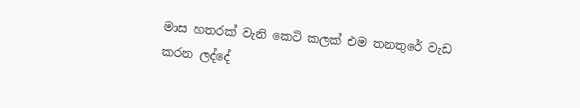මාස හතරක් වැනි කෙටි කලක් එම තනතුරේ වැඩ කරන ලද්දේ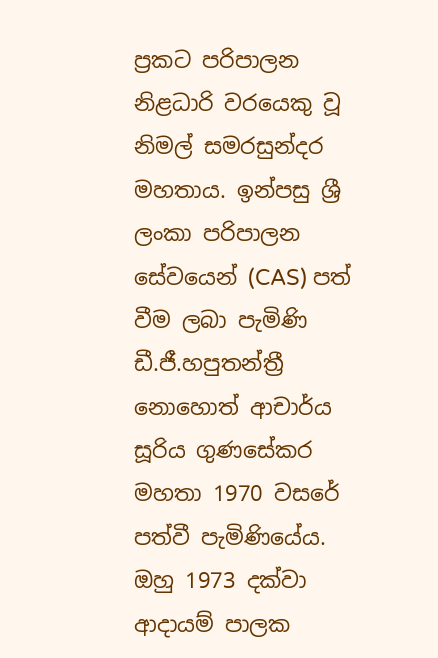ප්‍රකට පරිපාලන නිළධාරි වරයෙකු වූ නිමල් සමරසුන්දර මහතාය. ඉන්පසු ශ්‍රී ලංකා පරිපාලන සේවයෙන් (CAS) පත් වීම ලබා පැමිණි ඩී.ජී.හපුතන්ත්‍රී නොහොත් ආචාර්ය සූරිය ගුණසේකර මහතා 1970 වසරේ පත්වී පැමිණියේය. ඔහු 1973 දක්වා ආදායම් පාලක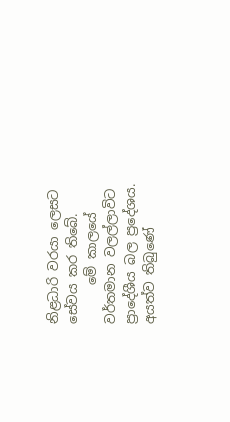නිළධාරි වරයා ලෙසට සේවය කර තිබේ.
      මේ කාලයේ වර්තමාන වලල්ලාවිට ප්‍රාදේශීය බල ප්‍රදේශය. අයත්ව තිබුණේ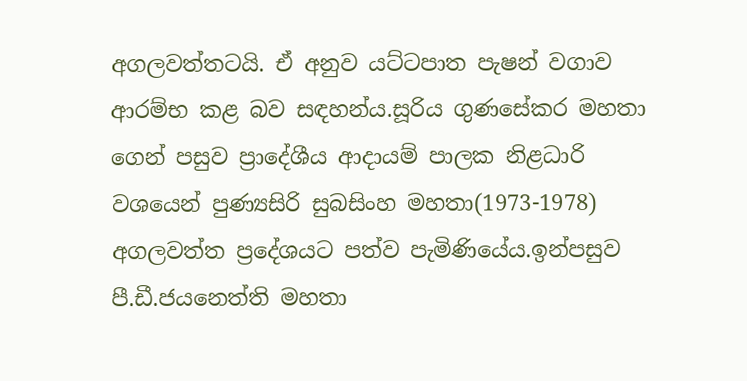අගලවත්තටයි. ඒ අනුව යට්ටපාත පැෂන් වගාව ආරම්භ කළ බව සඳහන්ය.සූරිය ගුණසේකර මහතා ගෙන් පසුව ප්‍රාදේශීය ආදායම් පාලක නිළධාරි වශයෙන් පුණ්‍යසිරි සුබසිංහ මහතා(1973-1978) අගලවත්ත ප්‍රදේශයට පත්ව පැමිණියේය.ඉන්පසුව පී.ඩී.ජයනෙත්ති මහතා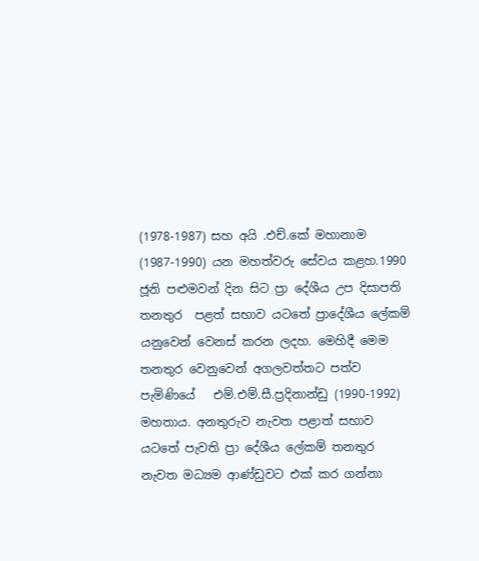(1978-1987) සහ අයි .එච්.කේ මහානාම (1987-1990) යන මහත්වරු සේවය කළහ.1990 ජූනි පළුමවන් දින සිට ප්‍රා දේශීය උප දිසාපති තනතුර  පළත් සභාව යටතේ ප්‍රාදේශීය ලේකම් යනුවෙන් වෙනස් කරන ලදහ. මෙහිදී මෙම තනතුර වෙනුවෙන් අගලවත්තට පත්ව පැමිණියේ   එම්.එම්.සී.ප්‍රදිනාන්ඩු (1990-1992) මහතාය. අනතුරුව නැවත පළාත් සභාව යටතේ පැවති ප්‍රා දේශීය ලේකම් තනතුර නැවත මධ්‍යම ආණ්ඩුවට එක් කර ගන්නා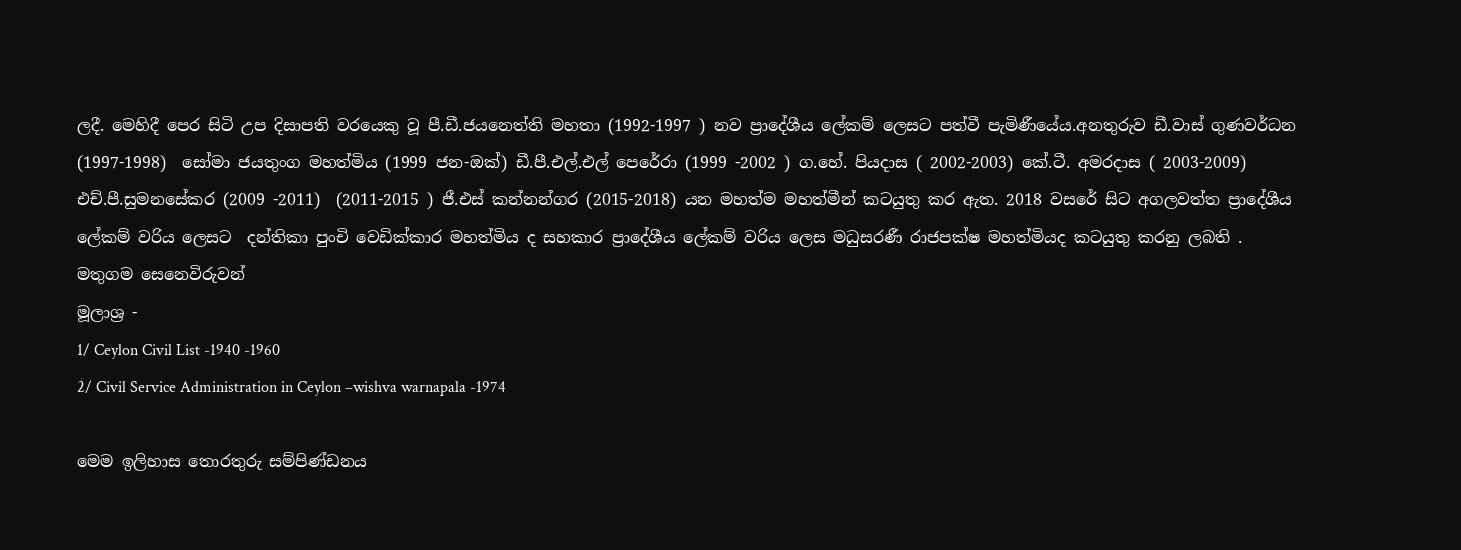ලදී. මෙහිදී පෙර සිටි උප දිසාපති වරයෙකු වූ පී.ඩී.ජයනෙත්ති මහතා (1992-1997 ) නව ප්‍රාදේශීය ලේකම් ලෙසට පත්වී පැමිණීයේය.අනතුරුව ඩී.වාස් ගුණවර්ධන (1997-1998)  සෝමා ජයතුංග මහත්මිය (1999 ජන-ඔක්) ඩී.පී.එල්.එල් පෙරේරා (1999 -2002 ) ග.හේ. පියදාස ( 2002-2003) කේ.ටී. අමරදාස ( 2003-2009) එච්.පී.සුමනසේකර (2009 -2011)  (2011-2015 ) ජී.එස් කන්නන්ගර (2015-2018) යන මහත්ම මහත්මීන් කටයුතු කර ඇත. 2018 වසරේ සිට අගලවත්ත ප්‍රාදේශීය ලේකම් වරිය ලෙසට  දන්තිකා පුංචි වෙඩික්කාර මහත්මිය ද සහකාර ප්‍රාදේශීය ලේකම් වරිය ලෙස මධුසරණී රාජපක්ෂ මහත්මියද කටයුතු කරනු ලබති .
මතුගම සෙනෙවිරුවන්
මූලාශ්‍ර -
1/ Ceylon Civil List -1940 -1960
2/ Civil Service Administration in Ceylon –wishva warnapala -1974

මෙම ඉලිහාස තොරතුරු සම්පිණ්ඩනය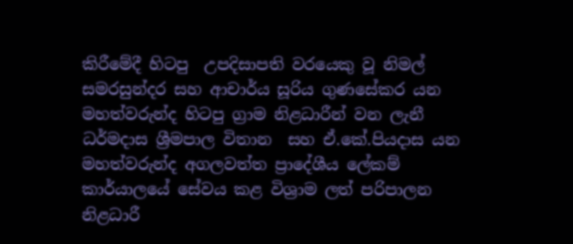කිරීමේදී හිටපු  උපදිසාපති වරයෙකු වූ නිමල් සමරසුන්දර සහ ආචාර්ය සූරිය ගුණසේකර යන මහත්වරුන්ද හිටපු ග්‍රාම නිළධාරීන් වන ලැනී ධර්මදාස ශ්‍රීමපාල විතාන  සහ ඒ.කේ.පියදාස යන මහත්වරුන්ද අගලවත්ත ප්‍රාදේශීය ලේකම් කාර්යාලයේ සේවය කළ විශ්‍රාම ලත් පරිපාලන නිළධාරී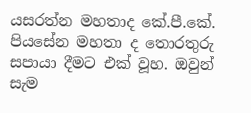යසරත්න මහතාද කේ.පී.කේ. පියසේන මහතා ද තොරතුරු සපායා දීමට එක් වූහ. ඔවුන් සැම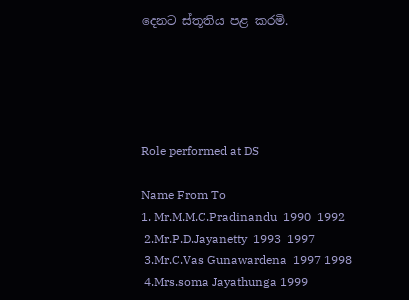දෙනට ස්තූතිය පළ කරමි.





Role performed at DS

Name From To
1. Mr.M.M.C.Pradinandu  1990  1992
 2.Mr.P.D.Jayanetty  1993  1997
 3.Mr.C.Vas Gunawardena  1997 1998
 4.Mrs.soma Jayathunga 1999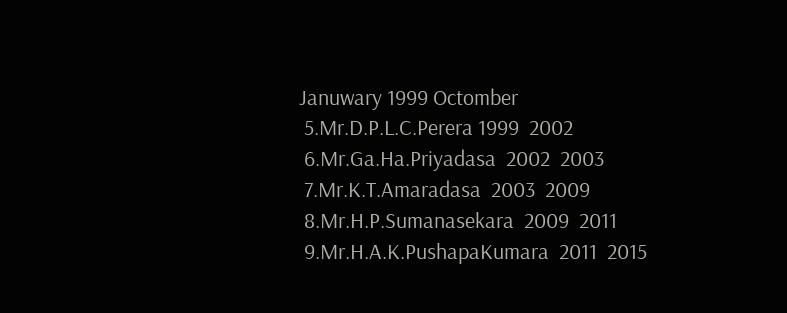Januwary 1999 Octomber
 5.Mr.D.P.L.C.Perera 1999  2002
 6.Mr.Ga.Ha.Priyadasa  2002  2003
 7.Mr.K.T.Amaradasa  2003  2009
 8.Mr.H.P.Sumanasekara  2009  2011
 9.Mr.H.A.K.PushapaKumara  2011  2015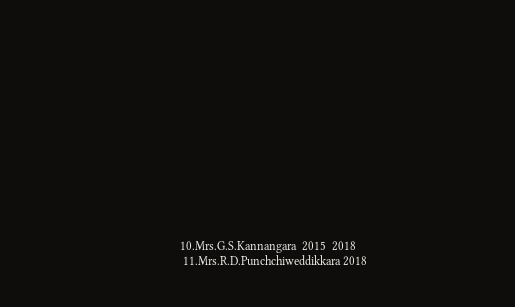10.Mrs.G.S.Kannangara  2015  2018
 11.Mrs.R.D.Punchchiweddikkara 2018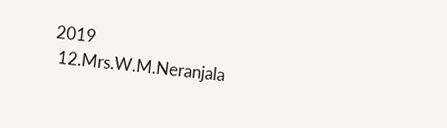2019
 12.Mrs.W.M.Neranjala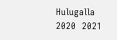Hulugalla  2020  2021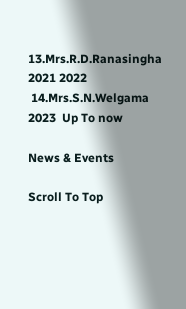13.Mrs.R.D.Ranasingha 2021 2022
 14.Mrs.S.N.Welgama 2023  Up To now

News & Events

Scroll To Top